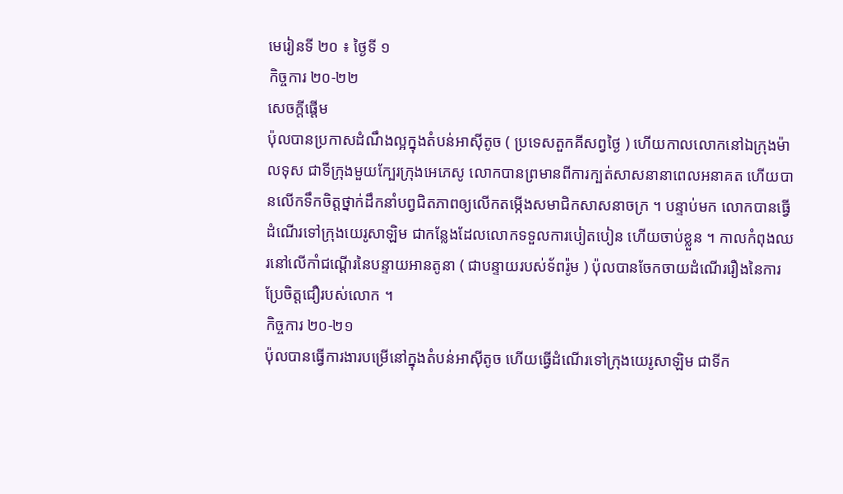មេរៀនទី ២០ ៖ ថ្ងៃទី ១
កិច្ចការ ២០-២២
សេចក្តីផ្ដើម
ប៉ុលបានប្រកាសដំណឹងល្អក្នុងតំបន់អាស៊ីតូច ( ប្រទេសតួកគីសព្វថ្ងៃ ) ហើយកាលលោកនៅឯក្រុងម៉ាលទុស ជាទីក្រុងមួយក្បែរក្រុងអេភេសូ លោកបានព្រមានពីការក្បត់សាសនានាពេលអនាគត ហើយបានលើកទឹកចិត្តថ្នាក់ដឹកនាំបព្វជិតភាពឲ្យលើកតម្កើងសមាជិកសាសនាចក្រ ។ បន្ទាប់មក លោកបានធ្វើដំណើរទៅក្រុងយេរូសាឡិម ជាកន្លែងដែលលោកទទួលការបៀតបៀន ហើយចាប់ខ្លួន ។ កាលកំពុងឈរនៅលើកាំជណ្ដើរនៃបន្ទាយអានតូនា ( ជាបន្ទាយរបស់ទ័ពរ៉ូម ) ប៉ុលបានចែកចាយដំណើររឿងនៃការប្រែចិត្តជឿរបស់លោក ។
កិច្ចការ ២០-២១
ប៉ុលបានធ្វើការងារបម្រើនៅក្នុងតំបន់អាស៊ីតូច ហើយធ្វើដំណើរទៅក្រុងយេរូសាឡិម ជាទីក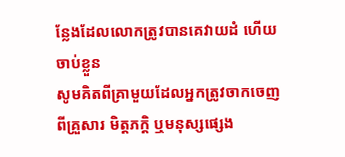ន្លែងដែលលោកត្រូវបានគេវាយដំ ហើយចាប់ខ្លួន
សូមគិតពីគ្រាមួយដែលអ្នកត្រូវចាកចេញពីគ្រួសារ មិត្តភក្ដិ ឬមនុស្សផ្សេង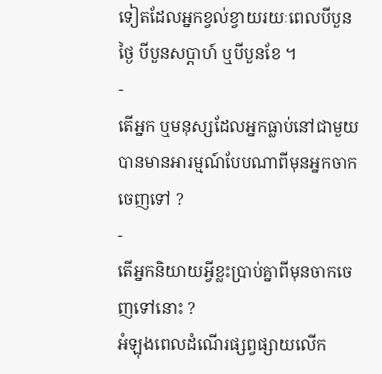ទៀតដែលអ្នកខ្វល់ខ្វាយរយៈពេលបីបួនថ្ងៃ បីបួនសប្ដាហ៍ ឬបីបួនខែ ។
-
តើអ្នក ឬមនុស្សដែលអ្នកធ្លាប់នៅជាមួយបានមានអារម្មណ៍បែបណាពីមុនអ្នកចាកចេញទៅ ?
-
តើអ្នកនិយាយអ្វីខ្លះប្រាប់គ្នាពីមុនចាកចេញទៅនោះ ?
អំឡុងពេលដំណើរផ្សព្វផ្សាយលើក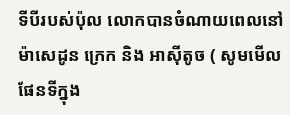ទីបីរបស់ប៉ុល លោកបានចំណាយពេលនៅ ម៉ាសេដូន ក្រេក និង អាស៊ីតូច ( សូមមើលផែនទីក្នុង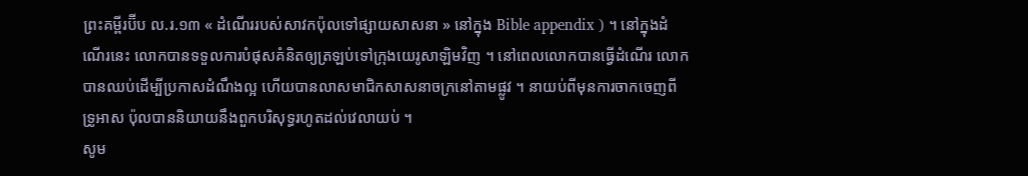ព្រះគម្ពីរប៊ីប ល.រ.១៣ « ដំណើររបស់សាវកប៉ុលទៅផ្សាយសាសនា » នៅក្នុង Bible appendix ) ។ នៅក្នុងដំណើរនេះ លោកបានទទួលការបំផុសគំនិតឲ្យត្រឡប់ទៅក្រុងយេរូសាឡិមវិញ ។ នៅពេលលោកបានធ្វើដំណើរ លោកបានឈប់ដើម្បីប្រកាសដំណឹងល្អ ហើយបានលាសមាជិកសាសនាចក្រនៅតាមផ្លូវ ។ នាយប់ពីមុនការចាកចេញពី ទ្រូអាស ប៉ុលបាននិយាយនឹងពួកបរិសុទ្ធរហូតដល់វេលាយប់ ។
សូម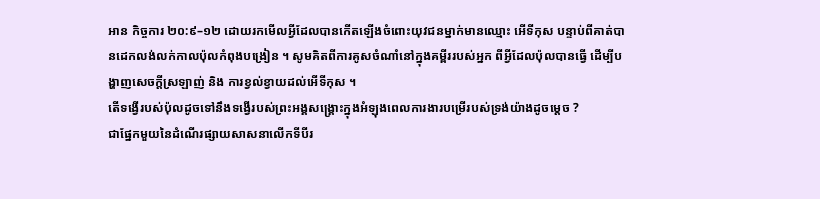អាន កិច្ចការ ២០:៩–១២ ដោយរកមើលអ្វីដែលបានកើតឡើងចំពោះយុវជនម្នាក់មានឈ្មោះ អើទីកុស បន្ទាប់ពីគាត់បានដេកលង់លក់កាលប៉ុលកំពុងបង្រៀន ។ សូមគិតពីការគូសចំណាំនៅក្នុងគម្ពីររបស់អ្នក ពីអ្វីដែលប៉ុលបានធ្វើ ដើម្បីបង្ហាញសេចក្តីស្រឡាញ់ និង ការខ្វល់ខ្វាយដល់អើទីកុស ។
តើទង្វើរបស់ប៉ុលដូចទៅនឹងទង្វើរបស់ព្រះអង្គសង្គ្រោះក្នុងអំឡុងពេលការងារបម្រើរបស់ទ្រង់យ៉ាងដូចម្ដេច ?
ជាផ្នែកមួយនៃដំណើរផ្សាយសាសនាលើកទីបីរ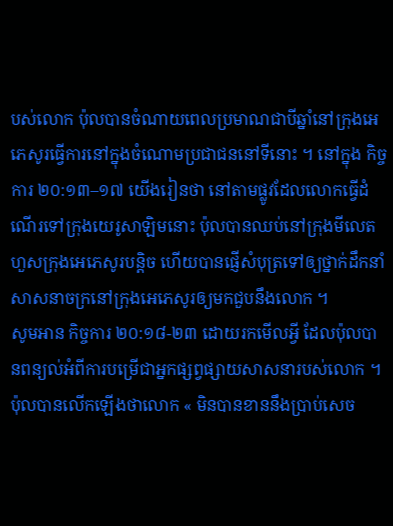បស់លោក ប៉ុលបានចំណាយពេលប្រមាណជាបីឆ្នាំនៅក្រុងអេភេសូរធ្វើការនៅក្នុងចំណោមប្រជាជននៅទីនោះ ។ នៅក្នុង កិច្ចការ ២០:១៣–១៧ យើងរៀនថា នៅតាមផ្លូវដែលលោកធ្វើដំណើរទៅក្រុងយេរូសាឡិមនោះ ប៉ុលបានឈប់នៅក្រុងមីលេត ហួសក្រុងអេភេសូរបន្តិច ហើយបានផ្ញើសំបុត្រទៅឲ្យថ្នាក់ដឹកនាំសាសនាចក្រនៅក្រុងអេភេសូរឲ្យមកជួបនឹងលោក ។
សូមអាន កិច្ចការ ២០:១៨-២៣ ដោយរកមើលអ្វី ដែលប៉ុលបានពន្យល់អំពីការបម្រើជាអ្នកផ្សព្វផ្សាយសាសនារបស់លោក ។
ប៉ុលបានលើកឡើងថាលោក « មិនបានខាននឹងប្រាប់សេច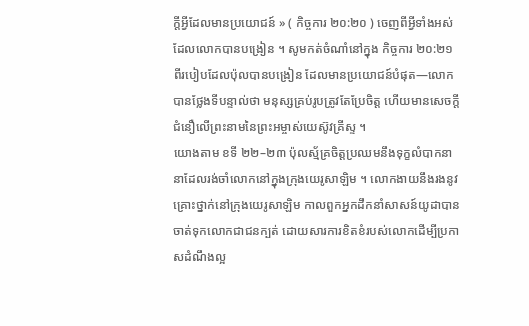ក្តីអ្វីដែលមានប្រយោជន៍ » ( កិច្ចការ ២០:២០ ) ចេញពីអ្វីទាំងអស់ដែលលោកបានបង្រៀន ។ សូមកត់ចំណាំនៅក្នុង កិច្ចការ ២០:២១ ពីរបៀបដែលប៉ុលបានបង្រៀន ដែលមានប្រយោជន៍បំផុត—លោកបានថ្លែងទីបន្ទាល់ថា មនុស្សគ្រប់រូបត្រូវតែប្រែចិត្ត ហើយមានសេចក្តីជំនឿលើព្រះនាមនៃព្រះអម្ចាស់យេស៊ូវគ្រីស្ទ ។
យោងតាម ខទី ២២–២៣ ប៉ុលស្ម័គ្រចិត្តប្រឈមនឹងទុក្ខលំបាកនានាដែលរង់ចាំលោកនៅក្នុងក្រុងយេរូសាឡិម ។ លោកងាយនឹងរងនូវគ្រោះថ្នាក់នៅក្រុងយេរូសាឡិម កាលពួកអ្នកដឹកនាំសាសន៍យូដាបានចាត់ទុកលោកជាជនក្បត់ ដោយសារការខិតខំរបស់លោកដើម្បីប្រកាសដំណឹងល្អ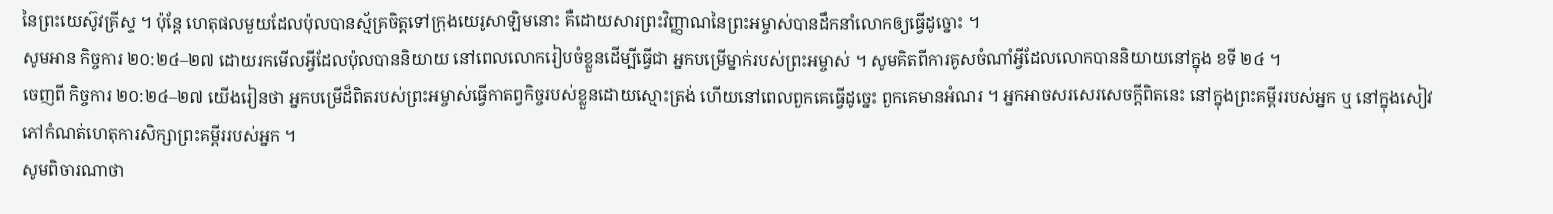នៃព្រះយេស៊ូវគ្រីស្ទ ។ ប៉ុន្តែ ហេតុផលមួយដែលប៉ុលបានស្ម័គ្រចិត្តទៅក្រុងយេរូសាឡិមនោះ គឺដោយសារព្រះវិញ្ញាណនៃព្រះអម្ចាស់បានដឹកនាំលោកឲ្យធ្វើដូច្នោះ ។
សូមអាន កិច្ចការ ២០:២៤–២៧ ដោយរកមើលអ្វីដែលប៉ុលបាននិយាយ នៅពេលលោករៀបចំខ្លួនដើម្បីធ្វើជា អ្នកបម្រើម្នាក់របស់ព្រះអម្ចាស់ ។ សូមគិតពីការគូសចំណាំអ្វីដែលលោកបាននិយាយនៅក្នុង ខទី ២៤ ។
ចេញពី កិច្ចការ ២០:២៤–២៧ យើងរៀនថា អ្នកបម្រើដ៏ពិតរបស់ព្រះអម្ចាស់ធ្វើកាតព្វកិច្ចរបស់ខ្លួនដោយស្មោះត្រង់ ហើយនៅពេលពួកគេធ្វើដូច្នេះ ពួកគេមានអំណរ ។ អ្នកអាចសរសេរសេចក្តីពិតនេះ នៅក្នុងព្រះគម្ពីររបស់អ្នក ឬ នៅក្នុងសៀវភៅកំណត់ហេតុការសិក្សាព្រះគម្ពីររបស់អ្នក ។
សូមពិចារណាថា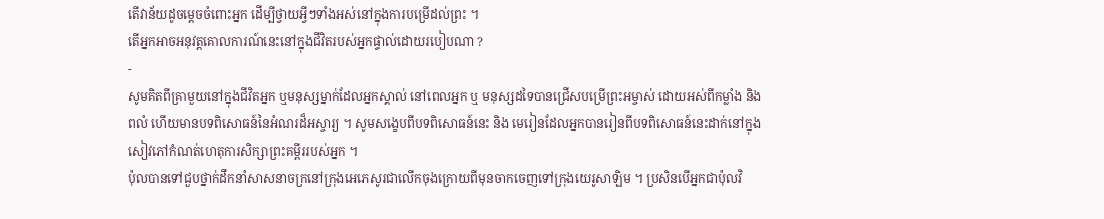តើវាន័យដូចម្តេចចំពោះអ្នក ដើម្បីថ្វាយអ្វីៗទាំងអស់នៅក្នុងការបម្រើដល់ព្រះ ។
តើអ្នកអាចអនុវត្តគោលការណ៍នេះនៅក្នុងជីវិតរបស់អ្នកផ្ទាល់ដោយរបៀបណា ?
-
សូមគិតពីគ្រាមួយនៅក្នុងជីវិតអ្នក ឬមនុស្សម្នាក់ដែលអ្នកស្គាល់ នៅពេលអ្នក ឬ មនុស្សដទៃបានជ្រើសបម្រើព្រះអម្ចាស់ ដោយអស់ពីកម្លាំង និង ពលំ ហើយមានបទពិសោធន៍នៃអំណរដ៏អស្ចារ្យ ។ សូមសង្ខេបពីបទពិសោធន៍នេះ និង មេរៀនដែលអ្នកបានរៀនពីបទពិសោធន៍នេះដាក់នៅក្នុងសៀវភៅកំណត់ហេតុការសិក្សាព្រះគម្ពីររបស់អ្នក ។
ប៉ុលបានទៅជួបថ្នាក់ដឹកនាំសាសនាចក្រនៅក្រុងអេភេសូរជាលើកចុងក្រោយពីមុនចាកចេញទៅក្រុងយេរូសាឡិម ។ ប្រសិនបើអ្នកជាប៉ុលវិ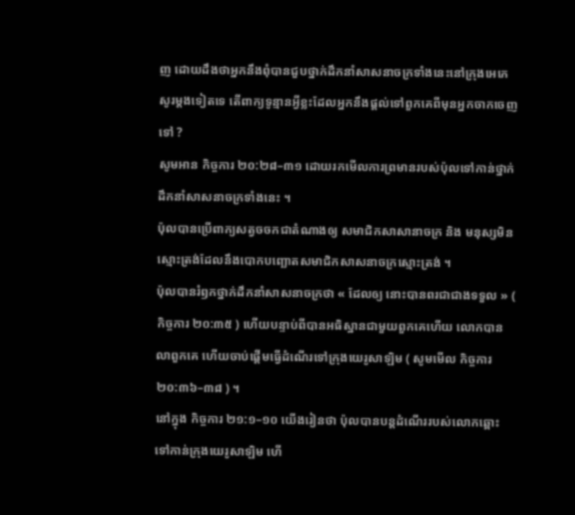ញ ដោយដឹងថាអ្នកនឹងពុំបានជួបថ្នាក់ដឹកនាំសាសនាចក្រទាំងនេះនៅក្រុងអេភេសូរម្ដងទៀតទេ តើពាក្យទូន្មានអ្វីខ្លះដែលអ្នកនឹងផ្ដល់ទៅពួកគេពីមុនអ្នកចាកចេញទៅ ?
សូមអាន កិច្ចការ ២០:២៨–៣១ ដោយរកមើលការព្រមានរបស់ប៉ុលទៅកាន់ថ្នាក់ដឹកនាំសាសនាចក្រទាំងនេះ ។
ប៉ុលបានប្រើពាក្យសត្វចចកជាតំណាងឲ្យ សមាជិកសាសានាចក្រ និង មនុស្សមិនស្មោះត្រង់ដែលនឹងបោកបញ្ឆោតសមាជិកសាសនាចក្រស្មោះត្រង់ ។
ប៉ុលបានរំឭកថ្នាក់ដឹកនាំសាសនាចក្រថា « ដែលឲ្យ នោះបានពរជាជាងទទួល » ( កិច្ចការ ២០:៣៥ ) ហើយបន្ទាប់ពីបានអធិស្ឋានជាមួយពួកគេហើយ លោកបានលាពួកគេ ហើយចាប់ផ្តើមធ្វើដំណើរទៅក្រុងយេរូសាឡិម ( សូមមើល កិច្ចការ ២០:៣៦–៣៨ ) ។
នៅក្នុង កិច្ចការ ២១:១–១០ យើងរៀនថា ប៉ុលបានបន្តដំណើររបស់លោកឆ្ពោះទៅកាន់ក្រុងយេរូសាឡិម ហើ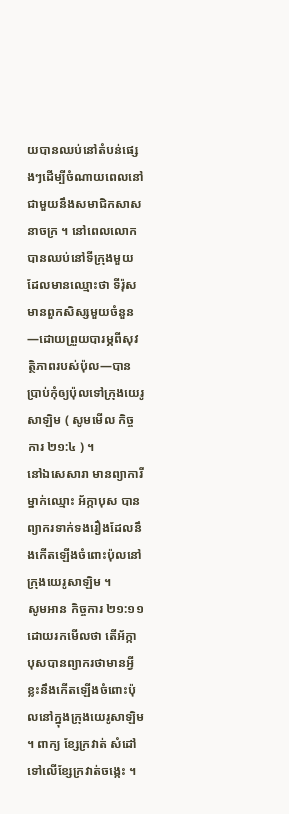យបានឈប់នៅតំបន់ផ្សេងៗដើម្បីចំណាយពេលនៅជាមួយនឹងសមាជិកសាសនាចក្រ ។ នៅពេលលោកបានឈប់នៅទីក្រុងមួយដែលមានឈ្មោះថា ទីរ៉ុស មានពួកសិស្សមួយចំនួន—ដោយព្រួយបារម្ភពីសុវត្ថិភាពរបស់ប៉ុល—បានប្រាប់កុំឲ្យប៉ុលទៅក្រុងយេរូសាឡិម ( សូមមើល កិច្ចការ ២១:៤ ) ។
នៅឯសេសារា មានព្យាការីម្នាក់ឈ្មោះ អ័ក្កាបុស បានព្យាករទាក់ទងរឿងដែលនឹងកើតឡើងចំពោះប៉ុលនៅក្រុងយេរូសាឡិម ។
សូមអាន កិច្ចការ ២១:១១ ដោយរកមើលថា តើអ័ក្កាបុសបានព្យាករថាមានអ្វីខ្លះនឹងកើតឡើងចំពោះប៉ុលនៅក្នុងក្រុងយេរូសាឡិម ។ ពាក្យ ខ្សែក្រវាត់ សំដៅទៅលើខ្សែក្រវាត់ចង្កេះ ។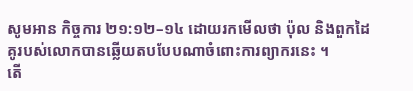សូមអាន កិច្ចការ ២១:១២–១៤ ដោយរកមើលថា ប៉ុល និងពួកដៃគូរបស់លោកបានឆ្លើយតបបែបណាចំពោះការព្យាករនេះ ។
តើ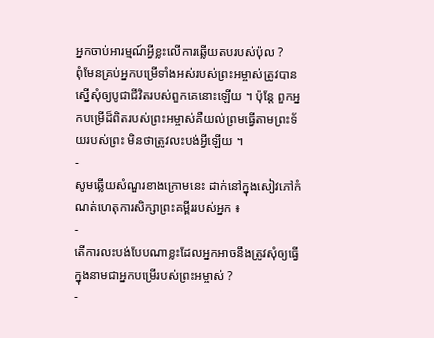អ្នកចាប់អារម្មណ៍អ្វីខ្លះលើការឆ្លើយតបរបស់ប៉ុល ?
ពុំមែនគ្រប់អ្នកបម្រើទាំងអស់របស់ព្រះអម្ចាស់ត្រូវបានស្នើសុំឲ្យបូជាជីវិតរបស់ពួកគេនោះឡើយ ។ ប៉ុន្តែ ពួកអ្នកបម្រើដ៏ពិតរបស់ព្រះអម្ចាស់គឺយល់ព្រមធ្វើតាមព្រះទ័យរបស់ព្រះ មិនថាត្រូវលះបង់អ្វីឡើយ ។
-
សូមឆ្លើយសំណួរខាងក្រោមនេះ ដាក់នៅក្នុងសៀវភៅកំណត់ហេតុការសិក្សាព្រះគម្ពីររបស់អ្នក ៖
-
តើការលះបង់បែបណាខ្លះដែលអ្នកអាចនឹងត្រូវសុំឲ្យធ្វើ ក្នុងនាមជាអ្នកបម្រើរបស់ព្រះអម្ចាស់ ?
-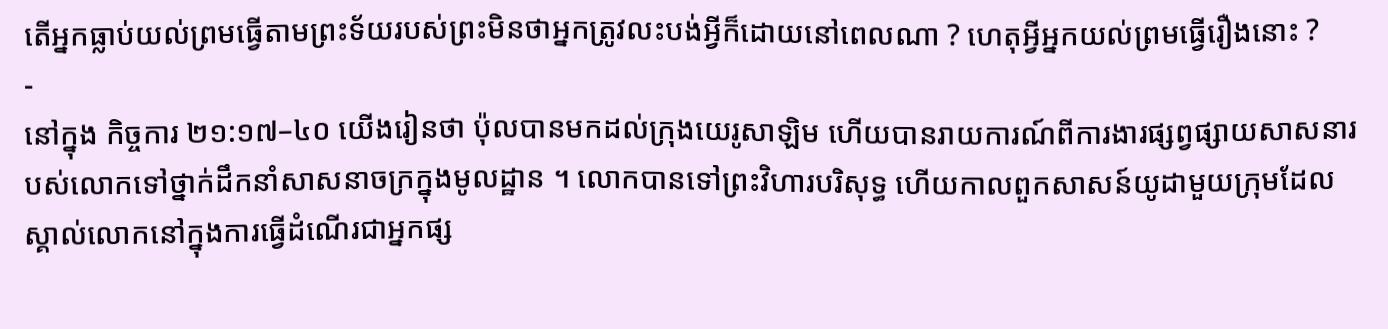តើអ្នកធ្លាប់យល់ព្រមធ្វើតាមព្រះទ័យរបស់ព្រះមិនថាអ្នកត្រូវលះបង់អ្វីក៏ដោយនៅពេលណា ? ហេតុអ្វីអ្នកយល់ព្រមធ្វើរឿងនោះ ?
-
នៅក្នុង កិច្ចការ ២១:១៧–៤០ យើងរៀនថា ប៉ុលបានមកដល់ក្រុងយេរូសាឡិម ហើយបានរាយការណ៍ពីការងារផ្សព្វផ្សាយសាសនារបស់លោកទៅថ្នាក់ដឹកនាំសាសនាចក្រក្នុងមូលដ្ឋាន ។ លោកបានទៅព្រះវិហារបរិសុទ្ធ ហើយកាលពួកសាសន៍យូដាមួយក្រុមដែលស្គាល់លោកនៅក្នុងការធ្វើដំណើរជាអ្នកផ្ស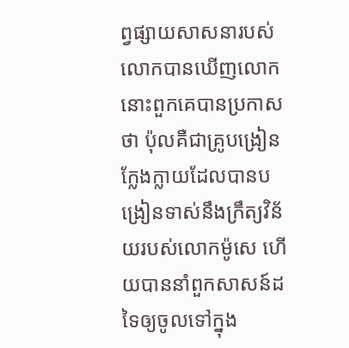ព្វផ្សាយសាសនារបស់លោកបានឃើញលោក នោះពួកគេបានប្រកាសថា ប៉ុលគឺជាគ្រូបង្រៀនក្លែងក្លាយដែលបានបង្រៀនទាស់នឹងក្រឹត្យវិន័យរបស់លោកម៉ូសេ ហើយបាននាំពួកសាសន៍ដទៃឲ្យចូលទៅក្នុង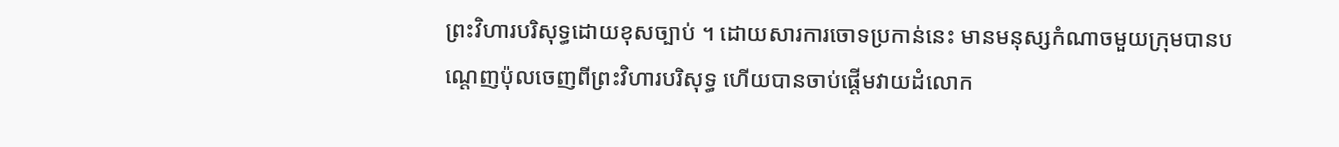ព្រះវិហារបរិសុទ្ធដោយខុសច្បាប់ ។ ដោយសារការចោទប្រកាន់នេះ មានមនុស្សកំណាចមួយក្រុមបានបណ្ដេញប៉ុលចេញពីព្រះវិហារបរិសុទ្ធ ហើយបានចាប់ផ្ដើមវាយដំលោក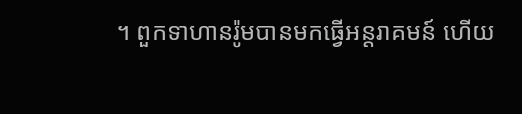។ ពួកទាហានរ៉ូមបានមកធ្វើអន្តរាគមន៍ ហើយ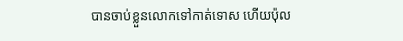បានចាប់ខ្លួនលោកទៅកាត់ទោស ហើយប៉ុល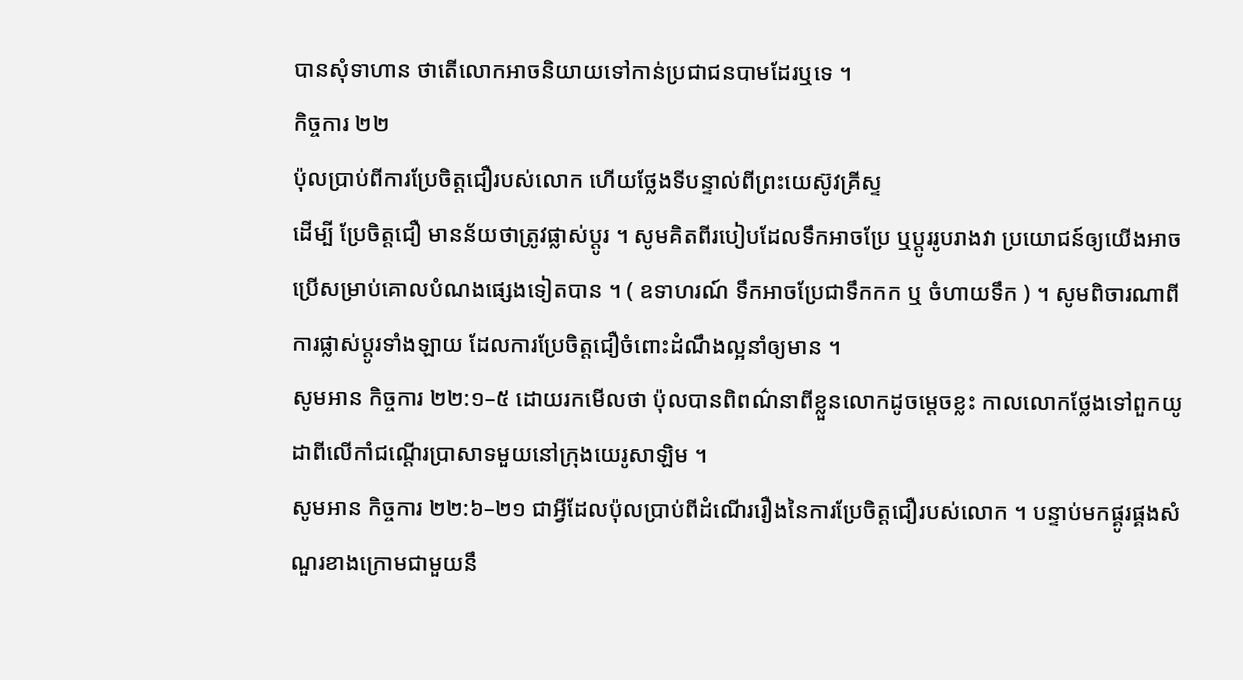បានសុំទាហាន ថាតើលោកអាចនិយាយទៅកាន់ប្រជាជនបាមដែរឬទេ ។
កិច្ចការ ២២
ប៉ុលប្រាប់ពីការប្រែចិត្តជឿរបស់លោក ហើយថ្លែងទីបន្ទាល់ពីព្រះយេស៊ូវគ្រីស្ទ
ដើម្បី ប្រែចិត្តជឿ មានន័យថាត្រូវផ្លាស់ប្តូរ ។ សូមគិតពីរបៀបដែលទឹកអាចប្រែ ឬប្ដូររូបរាងវា ប្រយោជន៍ឲ្យយើងអាចប្រើសម្រាប់គោលបំណងផ្សេងទៀតបាន ។ ( ឧទាហរណ៍ ទឹកអាចប្រែជាទឹកកក ឬ ចំហាយទឹក ) ។ សូមពិចារណាពីការផ្លាស់ប្ដូរទាំងឡាយ ដែលការប្រែចិត្តជឿចំពោះដំណឹងល្អនាំឲ្យមាន ។
សូមអាន កិច្ចការ ២២:១–៥ ដោយរកមើលថា ប៉ុលបានពិពណ៌នាពីខ្លួនលោកដូចម្ដេចខ្លះ កាលលោកថ្លែងទៅពួកយូដាពីលើកាំជណ្ដើរប្រាសាទមួយនៅក្រុងយេរូសាឡិម ។
សូមអាន កិច្ចការ ២២:៦–២១ ជាអ្វីដែលប៉ុលប្រាប់ពីដំណើររឿងនៃការប្រែចិត្តជឿរបស់លោក ។ បន្ទាប់មកផ្គូរផ្គងសំណួរខាងក្រោមជាមួយនឹ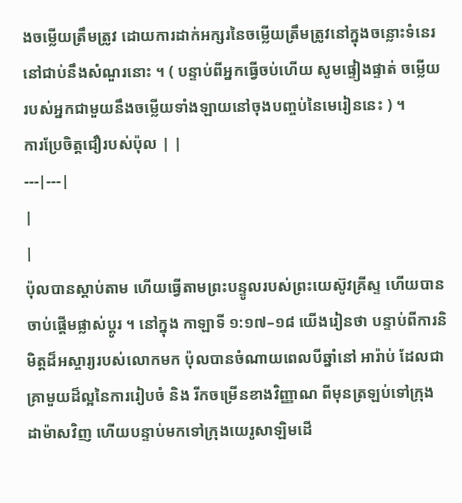ងចម្លើយត្រឹមត្រូវ ដោយការដាក់អក្សរនៃចម្លើយត្រឹមត្រូវនៅក្នុងចន្លោះទំនេរនៅជាប់នឹងសំណួរនោះ ។ ( បន្ទាប់ពីអ្នកធ្វើចប់ហើយ សូមផ្ទៀងផ្ទាត់ ចម្លើយ របស់អ្នកជាមួយនឹងចម្លើយទាំងឡាយនៅចុងបញ្ចប់នៃមេរៀននេះ ) ។
ការប្រែចិត្តជឿរបស់ប៉ុល | |
---|---|
|
|
ប៉ុលបានស្តាប់តាម ហើយធ្វើតាមព្រះបន្ទូលរបស់ព្រះយេស៊ូវគ្រីស្ទ ហើយបានចាប់ផ្តើមផ្លាស់ប្តូរ ។ នៅក្នុង កាឡាទី ១:១៧–១៨ យើងរៀនថា បន្ទាប់ពីការនិមិត្តដ៏អស្ចារ្យរបស់លោកមក ប៉ុលបានចំណាយពេលបីឆ្នាំនៅ អារ៉ាប់ ដែលជាគ្រាមួយដ៏ល្អនៃការរៀបចំ និង រីកចម្រើនខាងវិញ្ញាណ ពីមុនត្រឡប់ទៅក្រុង ដាម៉ាសវិញ ហើយបន្ទាប់មកទៅក្រុងយេរូសាឡិមដើ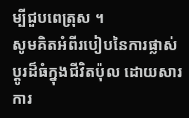ម្បីជួបពេត្រុស ។
សូមគិតអំពីរបៀបនៃការផ្លាស់ប្ដូរដ៏ធំក្នុងជីវិតប៉ុល ដោយសារការ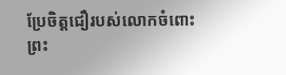ប្រែចិត្តជឿរបស់លោកចំពោះព្រះ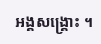អង្គសង្គ្រោះ ។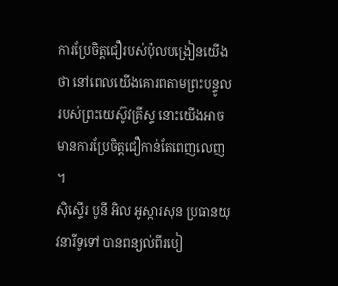ការប្រែចិត្តជឿរបស់ប៉ុលបង្រៀនយើងថា នៅពេលយើងគោរពតាមព្រះបន្ទូលរបស់ព្រះយេស៊ូវគ្រីស្ទ នោះយើងអាចមានការប្រែចិត្តជឿកាន់តែពេញលេញ ។
ស៊ិស្ទើរ បូនី អិល អូស្ការសុន ប្រធានយុវនារីទូទៅ បានពន្យល់ពីរបៀ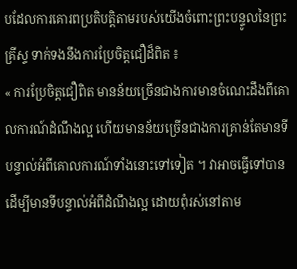បដែលការគោរពប្រតិបត្តិតាមរបស់យើងចំពោះព្រះបន្ទូលនៃព្រះគ្រីស្ទ ទាក់ទងនឹងការប្រែចិត្តជឿដ៏ពិត ៖
« ការប្រែចិត្តជឿពិត មានន័យច្រើនជាងការមានចំណេះដឹងពីគោលការណ៍ដំណឹងល្អ ហើយមានន័យច្រើនជាងការគ្រាន់តែមានទីបន្ទាល់អំពីគោលការណ៍ទាំងនោះទៅទៀត ។ វាអាចធ្វើទៅបានដើម្បីមានទីបន្ទាល់អំពីដំណឹងល្អ ដោយពុំរស់នៅតាម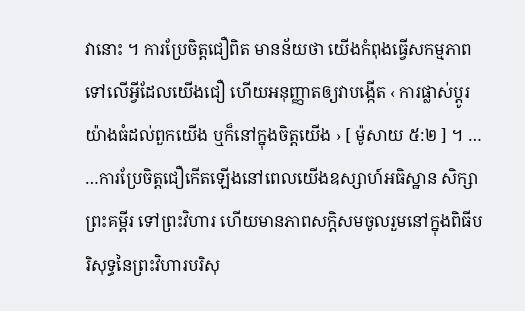វានោះ ។ ការប្រែចិត្តជឿពិត មានន័យថា យើងកំពុងធ្វើសកម្មភាពទៅលើអ្វីដែលយើងជឿ ហើយអនុញ្ញាតឲ្យវាបង្កើត ‹ ការផ្លាស់ប្ដូរយ៉ាងធំដល់ពួកយើង ឬក៏នៅក្នុងចិត្តយើង › [ ម៉ូសាយ ៥:២ ] ។ …
…ការប្រែចិត្តជឿកើតឡើងនៅពេលយើងឧស្សាហ៍អធិស្ឋាន សិក្សាព្រះគម្ពីរ ទៅព្រះវិហារ ហើយមានភាពសក្តិសមចូលរួមនៅក្នុងពិធីបរិសុទ្ធនៃព្រះវិហារបរិសុ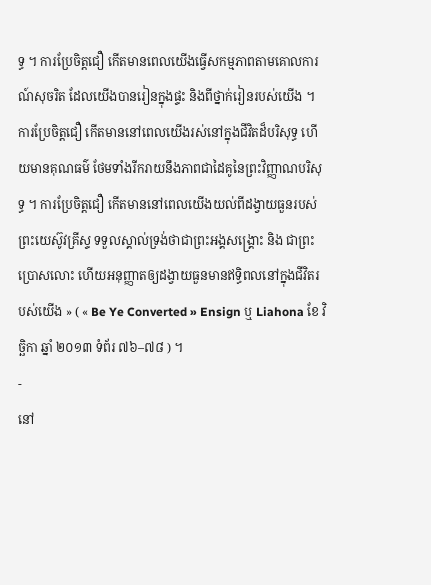ទ្ធ ។ ការប្រែចិត្តជឿ កើតមានពេលយើងធ្វើសកម្មភាពតាមគោលការណ៍សុចរិត ដែលយើងបានរៀនក្នុងផ្ទះ និងពីថ្នាក់រៀនរបស់យើង ។ ការប្រែចិត្តជឿ កើតមាននៅពេលយើងរស់នៅក្នុងជីវិតដ៏បរិសុទ្ធ ហើយមានគុណធម៌ ថែមទាំងរីករាយនឹងភាពជាដៃគូនៃព្រះវិញ្ញាណបរិសុទ្ធ ។ ការប្រែចិត្តជឿ កើតមាននៅពេលយើងយល់ពីដង្វាយធួនរបស់ព្រះយេស៊ូវគ្រីស្ទ ទទួលស្គាល់ទ្រង់ថាជាព្រះអង្គសង្គ្រោះ និង ជាព្រះប្រោសលោះ ហើយអនុញ្ញាតឲ្យដង្វាយធួនមានឥទ្ធិពលនៅក្នុងជីវិតរបស់យើង » ( « Be Ye Converted » Ensign ឬ Liahona ខែ វិច្ឆិកា ឆ្នាំ ២០១៣ ទំព័រ ៧៦–៧៨ ) ។
-
នៅ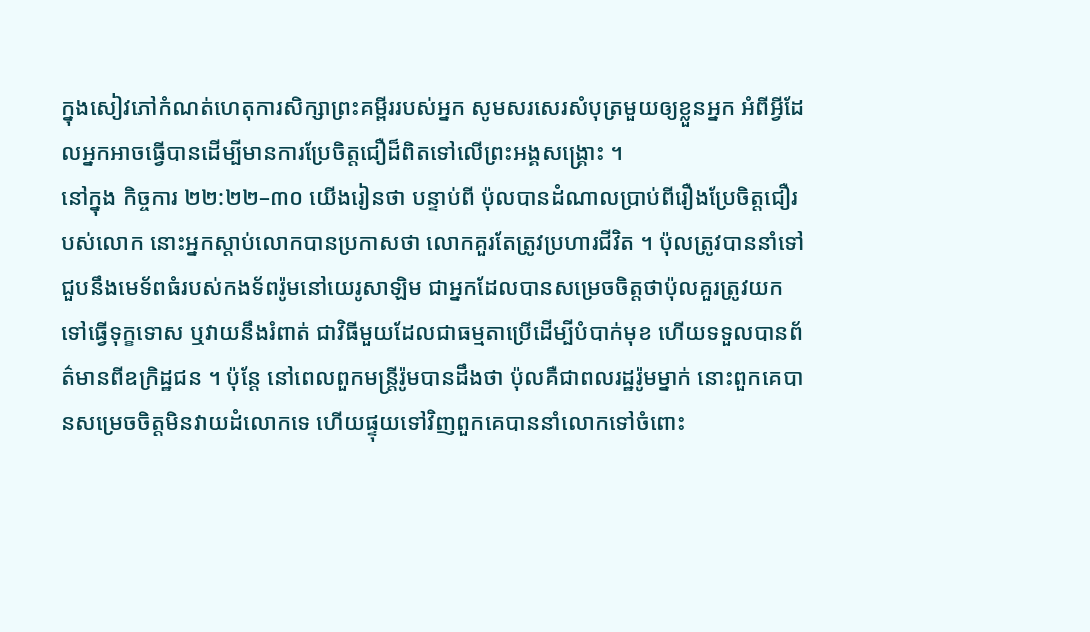ក្នុងសៀវភៅកំណត់ហេតុការសិក្សាព្រះគម្ពីររបស់អ្នក សូមសរសេរសំបុត្រមួយឲ្យខ្លួនអ្នក អំពីអ្វីដែលអ្នកអាចធ្វើបានដើម្បីមានការប្រែចិត្តជឿដ៏ពិតទៅលើព្រះអង្គសង្គ្រោះ ។
នៅក្នុង កិច្ចការ ២២:២២–៣០ យើងរៀនថា បន្ទាប់ពី ប៉ុលបានដំណាលប្រាប់ពីរឿងប្រែចិត្តជឿរបស់លោក នោះអ្នកស្តាប់លោកបានប្រកាសថា លោកគួរតែត្រូវប្រហារជីវិត ។ ប៉ុលត្រូវបាននាំទៅជួបនឹងមេទ័ពធំរបស់កងទ័ពរ៉ូមនៅយេរូសាឡិម ជាអ្នកដែលបានសម្រេចចិត្តថាប៉ុលគួរត្រូវយកទៅធ្វើទុក្ខទោស ឬវាយនឹងរំពាត់ ជាវិធីមួយដែលជាធម្មតាប្រើដើម្បីបំបាក់មុខ ហើយទទួលបានព័ត៌មានពីឧក្រិដ្ឋជន ។ ប៉ុន្តែ នៅពេលពួកមន្ត្រីរ៉ូមបានដឹងថា ប៉ុលគឺជាពលរដ្ឋរ៉ូមម្នាក់ នោះពួកគេបានសម្រេចចិត្តមិនវាយដំលោកទេ ហើយផ្ទុយទៅវិញពួកគេបាននាំលោកទៅចំពោះ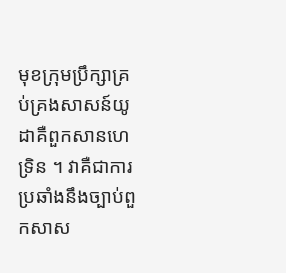មុខក្រុមប្រឹក្សាគ្រប់គ្រងសាសន៍យូដាគឺពួកសានហេទ្រិន ។ វាគឺជាការប្រឆាំងនឹងច្បាប់ពួកសាស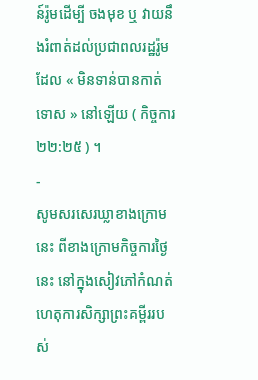ន៍រ៉ូមដើម្បី ចងមុខ ឬ វាយនឹងរំពាត់ដល់ប្រជាពលរដ្ឋរ៉ូមដែល « មិនទាន់បានកាត់ទោស » នៅឡើយ ( កិច្ចការ ២២:២៥ ) ។
-
សូមសរសេរឃ្លាខាងក្រោមនេះ ពីខាងក្រោមកិច្ចការថ្ងៃនេះ នៅក្នុងសៀវភៅកំណត់ហេតុការសិក្សាព្រះគម្ពីររបស់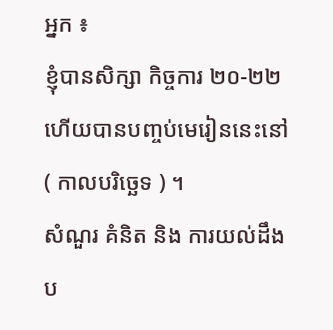អ្នក ៖
ខ្ញុំបានសិក្សា កិច្ចការ ២០-២២ ហើយបានបញ្ចប់មេរៀននេះនៅ ( កាលបរិច្ឆេទ ) ។
សំណួរ គំនិត និង ការយល់ដឹងប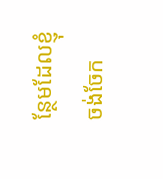ន្ថែមដែលខ្ញុំចង់ចែក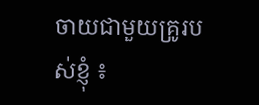ចាយជាមួយគ្រូរបស់ខ្ញុំ ៖